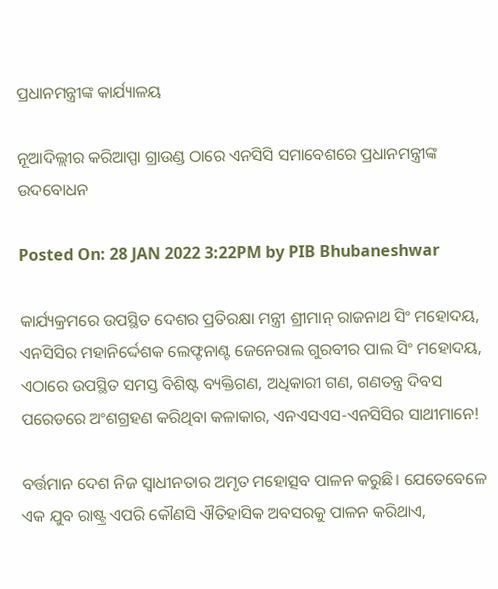ପ୍ରଧାନମନ୍ତ୍ରୀଙ୍କ କାର୍ଯ୍ୟାଳୟ

ନୂଆଦିଲ୍ଲୀର କରିଆପ୍ପା ଗ୍ରାଉଣ୍ଡ ଠାରେ ଏନସିସି ସମାବେଶରେ ପ୍ରଧାନମନ୍ତ୍ରୀଙ୍କ ଉଦବୋଧନ

Posted On: 28 JAN 2022 3:22PM by PIB Bhubaneshwar

କାର୍ଯ୍ୟକ୍ରମରେ ଉପସ୍ଥିତ ଦେଶର ପ୍ରତିରକ୍ଷା ମନ୍ତ୍ରୀ ଶ୍ରୀମାନ୍‌ ରାଜନାଥ ସିଂ ମହୋଦୟ, ଏନସିସିର ମହାନିର୍ଦ୍ଦେଶକ ଲେଫ୍ଟନାଣ୍ଟ ଜେନେରାଲ ଗୁରବୀର ପାଲ ସିଂ ମହୋଦୟ, ଏଠାରେ ଉପସ୍ଥିତ ସମସ୍ତ ବିଶିଷ୍ଟ ବ୍ୟକ୍ତିଗଣ, ଅଧିକାରୀ ଗଣ, ଗଣତନ୍ତ୍ର ଦିବସ ପରେଡରେ ଅଂଶଗ୍ରହଣ କରିଥିବା କଳାକାର, ଏନଏସଏସ-ଏନସିସିର ସାଥୀମାନେ!

ବର୍ତ୍ତମାନ ଦେଶ ନିଜ ସ୍ଵାଧୀନତାର ଅମୃତ ମହୋତ୍ସବ ପାଳନ କରୁଛି। ଯେତେବେଳେ ଏକ ଯୁବ ରାଷ୍ଟ୍ର ଏପରି କୌଣସି ଐତିହାସିକ ଅବସରକୁ ପାଳନ କରିଥାଏ,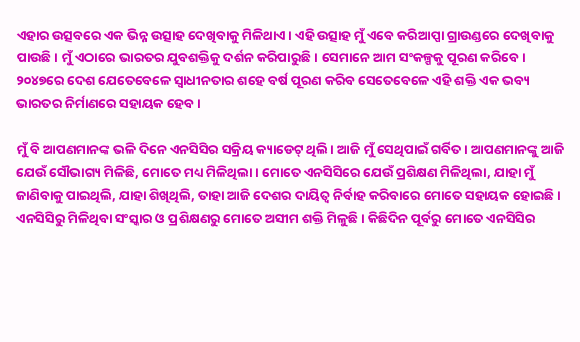ଏହାର ଉତ୍ସବରେ ଏକ ଭିନ୍ନ ଉତ୍ସାହ ଦେଖିବାକୁ ମିଳିଥାଏ। ଏହି ଉତ୍ସାହ ମୁଁ ଏବେ କରିଆପ୍ପା ଗ୍ରାଉଣ୍ଡରେ ଦେଖିବାକୁ ପାଉଛି। ମୁଁ ଏଠାରେ ଭାରତର ଯୁବଶକ୍ତିକୁ ଦର୍ଶନ କରିପାରୁଛି। ସେମାନେ ଆମ ସଂକଳ୍ପକୁ ପୂରଣ କରିବେ। ୨୦୪୭ରେ ଦେଶ ଯେତେବେଳେ ସ୍ଵାଧୀନତାର ଶହେ ବର୍ଷ ପୂରଣ କରିବ ସେତେବେଳେ ଏହି ଶକ୍ତି ଏକ ଭବ୍ୟ ଭାରତର ନିର୍ମାଣରେ ସହାୟକ ହେବ।

ମୁଁ ବି ଆପଣମାନଙ୍କ ଭଳି ଦିନେ ଏନସିସିର ସକ୍ରିୟ କ୍ୟାଡେଟ୍‌ ଥିଲି। ଆଜି ମୁଁ ସେଥିପାଇଁ ଗର୍ବିତ। ଆପଣମାନଙ୍କୁ ଆଜି ଯେଉଁ ସୌଭାଗ୍ୟ ମିଳିଛି, ମୋତେ ମଧ୍ୟ ମିଳିଥିଲା। ମୋତେ ଏନସିସିରେ ଯେଉଁ ପ୍ରଶିକ୍ଷଣ ମିଳିଥିଲା, ଯାହା ମୁଁ ଜାଣିବାକୁ ପାଇଥିଲି, ଯାହା ଶିଖିଥିଲି, ତାହା ଆଜି ଦେଶର ଦାୟିତ୍ୱ ନିର୍ବାହ କରିବାରେ ମୋତେ ସହାୟକ ହୋଇଛି। ଏନସିସିରୁ ମିଳିଥିବା ସଂସ୍କାର ଓ ପ୍ରଶିକ୍ଷଣରୁ ମୋତେ ଅସୀମ ଶକ୍ତି ମିଳୁଛି। କିଛିଦିନ ପୂର୍ବରୁ ମୋତେ ଏନସିସିର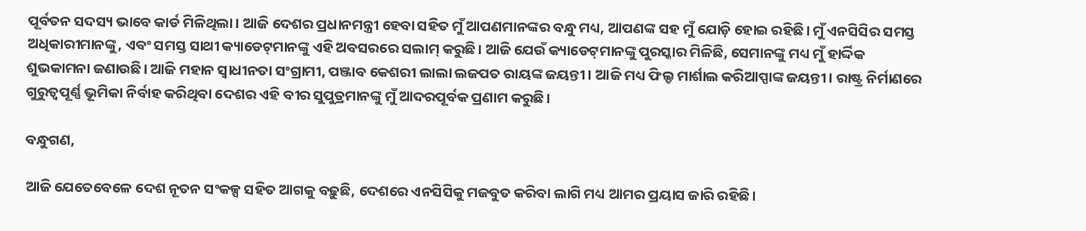ପୂର୍ବତନ ସଦସ୍ୟ ଭାବେ କାର୍ଡ ମିଳିଥିଲା। ଆଜି ଦେଶର ପ୍ରଧାନମନ୍ତ୍ରୀ ହେବା ସହିତ ମୁଁ ଆପଣମାନଙ୍କର ବନ୍ଧୁ ମଧ୍ୟ, ଆପଣଙ୍କ ସହ ମୁଁ ଯୋଡ଼ି ହୋଇ ରହିଛି। ମୁଁ ଏନସିସିର ସମସ୍ତ ଅଧିକାରୀମାନଙ୍କୁ, ଏବଂ ସମସ୍ତ ସାଥୀ କ୍ୟାଡେଟ୍‌ମାନଙ୍କୁ ଏହି ଅବସରରେ ସଲାମ୍‌ କରୁଛି। ଆଜି ଯେଉଁ କ୍ୟାଡେଟ୍‌ମାନଙ୍କୁ ପୁରସ୍କାର ମିଳିଛି, ସେମାନଙ୍କୁ ମଧ୍ୟ ମୁଁ ହାର୍ଦ୍ଦିକ ଶୁଭକାମନା ଜଣାଉଛି। ଆଜି ମହାନ ସ୍ଵାଧୀନତା ସଂଗ୍ରାମୀ, ପଞ୍ଜାବ କେଶରୀ ଲାଲା ଲଜପତ ରାୟଙ୍କ ଜୟନ୍ତୀ। ଆଜି ମଧ୍ୟ ଫିଲ୍ଡ ମାର୍ଶାଲ କରିଆପ୍ପାଙ୍କ ଜୟନ୍ତୀ। ରାଷ୍ଟ୍ର ନିର୍ମାଣରେ ଗୁରୁତ୍ୱପୂର୍ଣ୍ଣ ଭୂମିକା ନିର୍ବାହ କରିଥିବା ଦେଶର ଏହି ବୀର ସୁପୁତ୍ରମାନଙ୍କୁ ମୁଁ ଆଦରପୂର୍ବକ ପ୍ରଣାମ କରୁଛି।

ବନ୍ଧୁଗଣ,

ଆଜି ଯେତେବେଳେ ଦେଶ ନୂତନ ସଂକଳ୍ପ ସହିତ ଆଗକୁ ବଢ଼ୁଛି, ଦେଶରେ ଏନସିସିକୁ ମଜବୁତ କରିବା ଲାଗି ମଧ୍ୟ ଆମର ପ୍ରୟାସ ଜାରି ରହିଛି।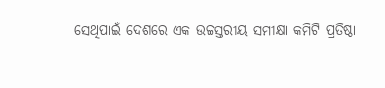ସେଥିପାଇଁ ଦେଶରେ ଏକ ଉଚ୍ଚସ୍ତରୀୟ ସମୀକ୍ଷା କମିଟି ପ୍ରତିଷ୍ଠା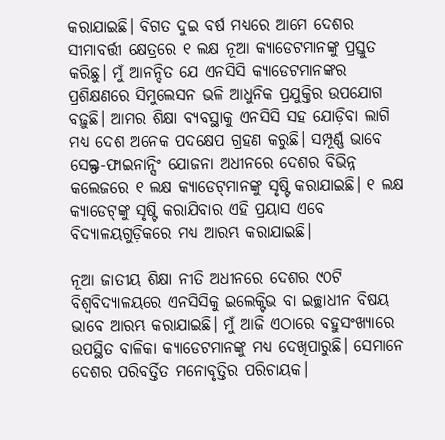କରାଯାଇଛି। ବିଗତ ଦୁଇ ବର୍ଷ ମଧ୍ୟରେ ଆମେ ଦେଶର ସୀମାବର୍ତ୍ତୀ କ୍ଷେତ୍ରରେ ୧ ଲକ୍ଷ ନୂଆ କ୍ୟାଡେଟମାନଙ୍କୁ ପ୍ରସ୍ତୁତ କରିଛୁ। ମୁଁ ଆନନ୍ଦିତ ଯେ ଏନସିସି କ୍ୟାଡେଟମାନଙ୍କର ପ୍ରଶିକ୍ଷଣରେ ସିମୁଲେସନ ଭଳି ଆଧୁନିକ ପ୍ରଯୁକ୍ତିର ଉପଯୋଗ ବଢ଼ୁଛି। ଆମର ଶିକ୍ଷା ବ୍ୟବସ୍ଥାକୁ ଏନସିସି ସହ ଯୋଡ଼ିବା ଲାଗି ମଧ୍ୟ ଦେଶ ଅନେକ ପଦକ୍ଷେପ ଗ୍ରହଣ କରୁଛି। ସମ୍ପୂର୍ଣ୍ଣ ଭାବେ ସେଲ୍ଫ-ଫାଇନାନ୍ସିଂ ଯୋଜନା ଅଧୀନରେ ଦେଶର ବିଭିନ୍ନ କଲେଜରେ ୧ ଲକ୍ଷ କ୍ୟାଡେଟ୍‌ମାନଙ୍କୁ ସୃଷ୍ଟି କରାଯାଇଛି। ୧ ଲକ୍ଷ କ୍ୟାଡେଟ୍‌ଙ୍କୁ ସୃଷ୍ଟି କରାଯିବାର ଏହି ପ୍ରୟାସ ଏବେ ବିଦ୍ୟାଳୟଗୁଡ଼ିକରେ ମଧ୍ୟ ଆରମ୍ଭ କରାଯାଇଛି।

ନୂଆ ଜାତୀୟ ଶିକ୍ଷା ନୀତି ଅଧୀନରେ ଦେଶର ୯୦ଟି ବିଶ୍ୱବିଦ୍ୟାଳୟରେ ଏନସିସିକୁ ଇଲେକ୍ଟିଭ ବା ଇଚ୍ଛାଧୀନ ବିଷୟ ଭାବେ ଆରମ୍ଭ କରାଯାଇଛି। ମୁଁ ଆଜି ଏଠାରେ ବହୁସଂଖ୍ୟାରେ ଉପସ୍ଥିତ ବାଳିକା କ୍ୟାଡେଟମାନଙ୍କୁ ମଧ୍ୟ ଦେଖିପାରୁଛି। ସେମାନେ ଦେଶର ପରିବର୍ତ୍ତିତ ମନୋବୃତ୍ତିର ପରିଚାୟକ।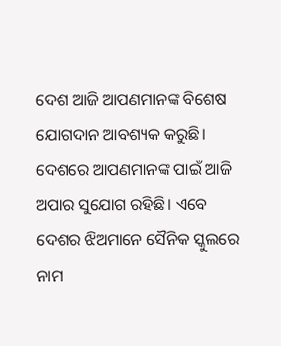ଦେଶ ଆଜି ଆପଣମାନଙ୍କ ବିଶେଷ ଯୋଗଦାନ ଆବଶ୍ୟକ କରୁଛି। ଦେଶରେ ଆପଣମାନଙ୍କ ପାଇଁ ଆଜି ଅପାର ସୁଯୋଗ ରହିଛି। ଏବେ ଦେଶର ଝିଅମାନେ ସୈନିକ ସ୍କୁଲରେ ନାମ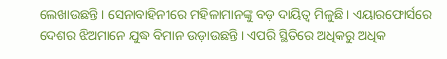ଲେଖାଉଛନ୍ତି। ସେନାବାହିନୀରେ ମହିଳାମାନଙ୍କୁ ବଡ଼ ଦାୟିତ୍ୱ ମିଳୁଛି। ଏୟାରଫୋର୍ସରେ ଦେଶର ଝିଅମାନେ ଯୁଦ୍ଧ ବିମାନ ଉଡ଼ାଉଛନ୍ତି। ଏପରି ସ୍ଥିତିରେ ଅଧିକରୁ ଅଧିକ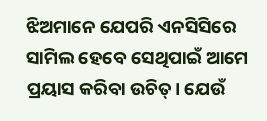ଝିଅମାନେ ଯେପରି ଏନସିସିରେ ସାମିଲ ହେବେ ସେଥିପାଇଁ ଆମେ ପ୍ରୟାସ କରିବା ଉଚିତ୍‌। ଯେଉଁ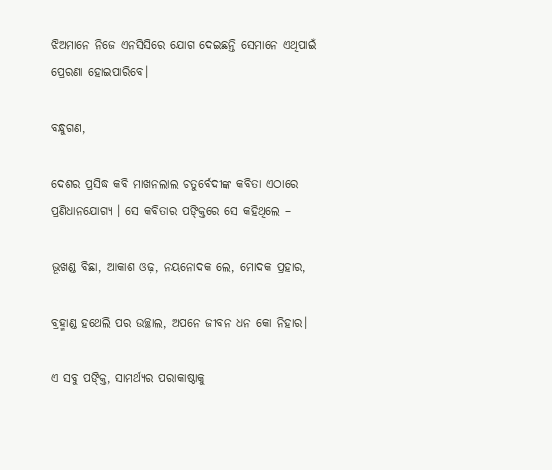ଝିଅମାନେ ନିଜେ ଏନସିସିରେ ଯୋଗ ଦେଇଛନ୍ତି ସେମାନେ ଏଥିପାଇଁ ପ୍ରେରଣା ହୋଇପାରିବେ।

ବନ୍ଧୁଗଣ,

ଦେଶର ପ୍ରସିଦ୍ଧ କବି ମାଖନଲାଲ ଚତୁର୍ବେଦୀଙ୍କ କବିତା ଏଠାରେ ପ୍ରଣିଧାନଯୋଗ୍ୟ । ସେ କବିତାର ପଙ୍କ୍ତିରେ ସେ କହିଥିଲେ –

ଭୂଖଣ୍ଡ ବିଛା, ଆକାଶ ଓଢ଼, ନୟନୋଦକ ଲେ, ମୋଦକ ପ୍ରହାର,

ବ୍ରହ୍ମାଣ୍ଡ ହଥେଲି ପର ଉଚ୍ଛାଲ, ଅପନେ ଜୀବନ ଧନ କୋ ନିହାର।

ଏ ସବୁ ପଙ୍କ୍ତି, ସାମର୍ଥ୍ୟର ପରାକାଷ୍ଠାକୁ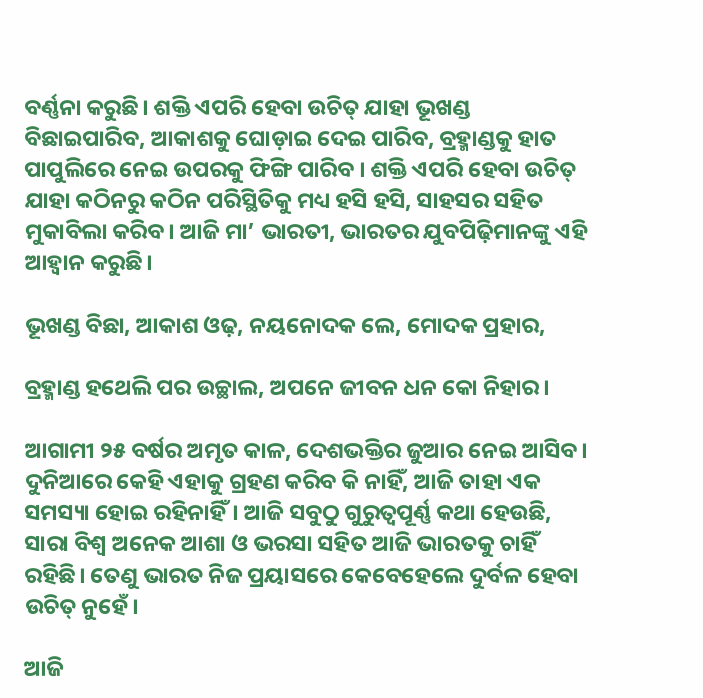ବର୍ଣ୍ଣନା କରୁଛି। ଶକ୍ତି ଏପରି ହେବା ଉଚିତ୍‌ ଯାହା ଭୂଖଣ୍ଡ ବିଛାଇପାରିବ, ଆକାଶକୁ ଘୋଡ଼ାଇ ଦେଇ ପାରିବ, ବ୍ରହ୍ମାଣ୍ଡକୁ ହାତ ପାପୁଲିରେ ନେଇ ଉପରକୁ ଫିଙ୍ଗି ପାରିବ । ଶକ୍ତି ଏପରି ହେବା ଉଚିତ୍‌ ଯାହା କଠିନରୁ କଠିନ ପରିସ୍ଥିତିକୁ ମଧ୍ୟ ହସି ହସି, ସାହସର ସହିତ ମୁକାବିଲା କରିବ। ଆଜି ମା’ ଭାରତୀ, ଭାରତର ଯୁବପିଢ଼ିମାନଙ୍କୁ ଏହି ଆହ୍ୱାନ କରୁଛି।

ଭୂଖଣ୍ଡ ବିଛା, ଆକାଶ ଓଢ଼, ନୟନୋଦକ ଲେ, ମୋଦକ ପ୍ରହାର,

ବ୍ରହ୍ମାଣ୍ଡ ହଥେଲି ପର ଉଚ୍ଛାଲ, ଅପନେ ଜୀବନ ଧନ କୋ ନିହାର।

ଆଗାମୀ ୨୫ ବର୍ଷର ଅମୃତ କାଳ, ଦେଶଭକ୍ତିର ଜୁଆର ନେଇ ଆସିବ। ଦୁନିଆରେ କେହି ଏହାକୁ ଗ୍ରହଣ କରିବ କି ନାହିଁ, ଆଜି ତାହା ଏକ ସମସ୍ୟା ହୋଇ ରହିନାହିଁ। ଆଜି ସବୁଠୁ ଗୁରୁତ୍ୱପୂର୍ଣ୍ଣ କଥା ହେଉଛି, ସାରା ବିଶ୍ୱ ଅନେକ ଆଶା ଓ ଭରସା ସହିତ ଆଜି ଭାରତକୁ ଚାହିଁ ରହିଛି। ତେଣୁ ଭାରତ ନିଜ ପ୍ରୟାସରେ କେବେହେଲେ ଦୁର୍ବଳ ହେବା ଉଚିତ୍‌ ନୁହେଁ।

ଆଜି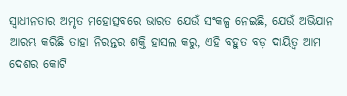ସ୍ଵାଧୀନତାର ଅମୃତ ମହୋତ୍ସବରେ ଭାରତ ଯେଉଁ ସଂକଳ୍ପ ନେଇଛି, ଯେଉଁ ଅଭିଯାନ ଆରମ୍ଭ କରିଛି ତାହା ନିରନ୍ତର ଶକ୍ତି ହାସଲ କରୁ, ଏହି ବହୁତ ବଡ଼ ଦାୟିତ୍ୱ ଆମ ଦେଶର କୋଟି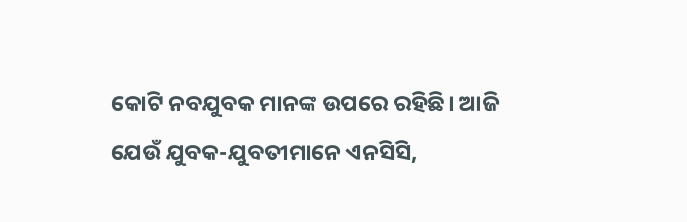କୋଟି ନବଯୁବକ ମାନଙ୍କ ଉପରେ ରହିଛି। ଆଜି ଯେଉଁ ଯୁବକ-ଯୁବତୀମାନେ ଏନସିସି,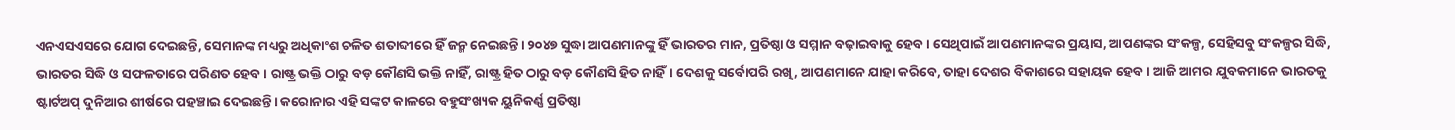ଏନଏସଏସରେ ଯୋଗ ଦେଇଛନ୍ତି, ସେମାନଙ୍କ ମଧ୍ୟରୁ ଅଧିକାଂଶ ଚଳିତ ଶତାବ୍ଦୀରେ ହିଁ ଜନ୍ମ ନେଇଛନ୍ତି। ୨୦୪୭ ସୁଦ୍ଧା ଆପଣମାନଙ୍କୁ ହିଁ ଭାରତର ମାନ, ପ୍ରତିଷ୍ଠା ଓ ସମ୍ମାନ ବଢ଼ାଇବାକୁ ହେବ। ସେଥିପାଇଁ ଆପଣମାନଙ୍କର ପ୍ରୟାସ, ଆପଣଙ୍କର ସଂକଳ୍ପ, ସେହିସବୁ ସଂକଳ୍ପର ସିଦ୍ଧି, ଭାରତର ସିଦ୍ଧି ଓ ସଫଳତାରେ ପରିଣତ ହେବ। ରାଷ୍ଟ୍ର ଭକ୍ତି ଠାରୁ ବଡ଼ କୌଣସି ଭକ୍ତି ନାହିଁ, ରାଷ୍ଟ୍ର ହିତ ଠାରୁ ବଡ଼ କୌଣସି ହିତ ନାହିଁ। ଦେଶକୁ ସର୍ବୋପରି ରଖି, ଆପଣମାନେ ଯାହା କରିବେ, ତାହା ଦେଶର ବିକାଶରେ ସହାୟକ ହେବ। ଆଜି ଆମର ଯୁବକମାନେ ଭାରତକୁ ଷ୍ଟାର୍ଟଅପ୍‌ ଦୁନିଆର ଶୀର୍ଷରେ ପହଞ୍ଚାଇ ଦେଇଛନ୍ତି। କରୋନାର ଏହି ସଙ୍କଟ କାଳରେ ବହୁସଂଖ୍ୟକ ୟୁନିକର୍ଣ୍ଣ ପ୍ରତିଷ୍ଠା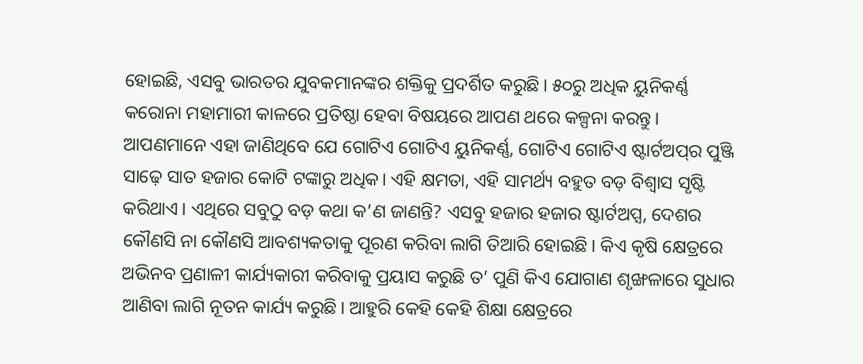ହୋଇଛି, ଏସବୁ ଭାରତର ଯୁବକମାନଙ୍କର ଶକ୍ତିକୁ ପ୍ରଦର୍ଶିତ କରୁଛି। ୫୦ରୁ ଅଧିକ ୟୁନିକର୍ଣ୍ଣ କରୋନା ମହାମାରୀ କାଳରେ ପ୍ରତିଷ୍ଠା ହେବା ବିଷୟରେ ଆପଣ ଥରେ କଳ୍ପନା କରନ୍ତୁ। ଆପଣମାନେ ଏହା ଜାଣିଥିବେ ଯେ ଗୋଟିଏ ଗୋଟିଏ ୟୁନିକର୍ଣ୍ଣ, ଗୋଟିଏ ଗୋଟିଏ ଷ୍ଟାର୍ଟଅପ୍‌ର ପୁଞ୍ଜି ସାଢ଼େ ସାତ ହଜାର କୋଟି ଟଙ୍କାରୁ ଅଧିକ। ଏହି କ୍ଷମତା, ଏହି ସାମର୍ଥ୍ୟ ବହୁତ ବଡ଼ ବିଶ୍ୱାସ ସୃଷ୍ଟି କରିଥାଏ। ଏଥିରେ ସବୁଠୁ ବଡ଼ କଥା କ’ଣ ଜାଣନ୍ତି? ଏସବୁ ହଜାର ହଜାର ଷ୍ଟାର୍ଟଅପ୍ସ, ଦେଶର କୌଣସି ନା କୌଣସି ଆବଶ୍ୟକତାକୁ ପୂରଣ କରିବା ଲାଗି ତିଆରି ହୋଇଛି। କିଏ କୃଷି କ୍ଷେତ୍ରରେ ଅଭିନବ ପ୍ରଣାଳୀ କାର୍ଯ୍ୟକାରୀ କରିବାକୁ ପ୍ରୟାସ କରୁଛି ତ’ ପୁଣି କିଏ ଯୋଗାଣ ଶୃଙ୍ଖଳାରେ ସୁଧାର ଆଣିବା ଲାଗି ନୂତନ କାର୍ଯ୍ୟ କରୁଛି। ଆହୁରି କେହି କେହି ଶିକ୍ଷା କ୍ଷେତ୍ରରେ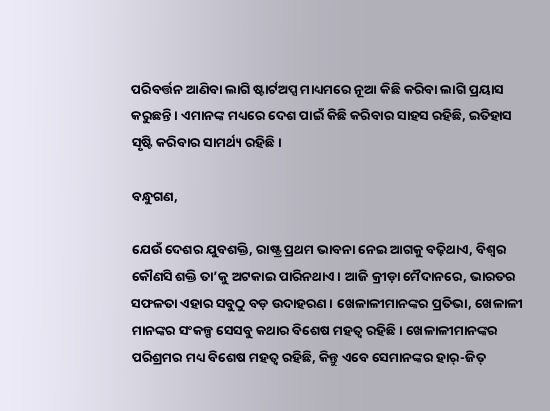ପରିବର୍ତ୍ତନ ଆଣିବା ଲାଗି ଷ୍ଟାର୍ଟଅପ୍ସ ମାଧ୍ୟମରେ ନୂଆ କିଛି କରିବା ଲାଗି ପ୍ରୟାସ କରୁଛନ୍ତି। ଏମାନଙ୍କ ମଧ୍ୟରେ ଦେଶ ପାଇଁ କିଛି କରିବାର ସାହସ ରହିଛି, ଇତିହାସ ସୃଷ୍ଟି କରିବାର ସାମର୍ଥ୍ୟ ରହିଛି।

ବନ୍ଧୁଗଣ,

ଯେଉଁ ଦେଶର ଯୁବଶକ୍ତି, ରାଷ୍ଟ୍ର ପ୍ରଥମ ଭାବନା ନେଇ ଆଗକୁ ବଢ଼ିଥାଏ, ବିଶ୍ୱର କୌଣସି ଶକ୍ତି ତା’କୁ ଅଟକାଇ ପାରିନଥାଏ। ଆଜି କ୍ରୀଡ଼ା ମୈଦାନରେ, ଭାରତର ସଫଳତା ଏହାର ସବୁଠୁ ବଡ଼ ଉଦାହରଣ। ଖେଳାଳୀମାନଙ୍କର ପ୍ରତିଭା, ଖେଳାଳୀ ମାନଙ୍କର ସଂକଳ୍ପ ସେସବୁ କଥାର ବିଶେଷ ମହତ୍ୱ ରହିଛି। ଖେଳାଳୀମାନଙ୍କର ପରିଶ୍ରମର ମଧ୍ୟ ବିଶେଷ ମହତ୍ୱ ରହିଛି, କିନ୍ତୁ ଏବେ ସେମାନଙ୍କର ହାର୍‌-ଜିତ୍‌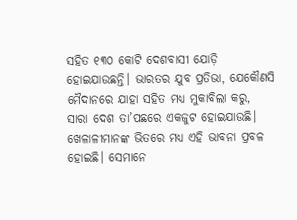ସହିତ ୧୩୦ କୋଟି ଦେଶବାସୀ ଯୋଡ଼ି ହୋଇଯାଉଛନ୍ତି। ଭାରତର ଯୁବ ପ୍ରତିଭା, ଯେକୌଣସି ମୈଦାନରେ ଯାହା ସହିତ ମଧ୍ୟ ମୁକାବିଲା କରୁ, ସାରା ଦେଶ ତା’ପଛରେ ଏକଜୁଟ ହୋଇଯାଉଛି। ଖେଳାଳୀମାନଙ୍କ ଭିତରେ ମଧ୍ୟ ଏହି ଭାବନା ପ୍ରବଳ ହୋଇଛି। ସେମାନେ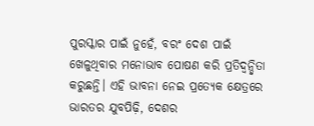ପୁରସ୍କାର ପାଇଁ ନୁହେଁ, ବରଂ ଦେଶ ପାଇଁ ଖେଳୁଥିବାର ମନୋଭାବ ପୋଷଣ କରି ପ୍ରତିଦ୍ୱନ୍ଦ୍ୱିତା କରୁଛନ୍ତି। ଏହି ଭାବନା ନେଇ ପ୍ରତ୍ୟେକ କ୍ଷେତ୍ରରେ ଭାରତର ଯୁବପିଢ଼ି, ଦେଶର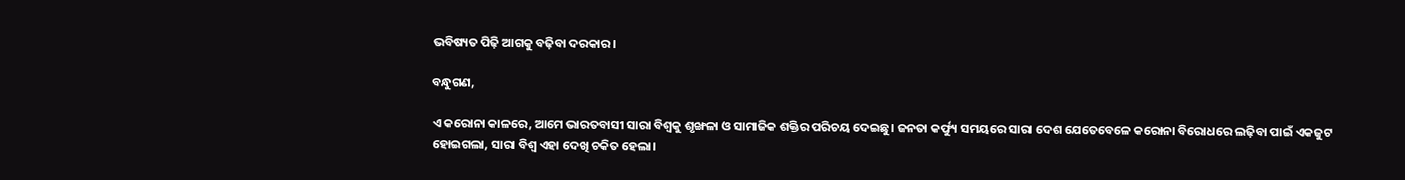ଭବିଷ୍ୟତ ପିଢ଼ି ଆଗକୁ ବଢ଼ିବା ଦରକାର।

ବନ୍ଧୁଗଣ,

ଏ କରୋନା କାଳରେ, ଆମେ ଭାରତବାସୀ ସାରା ବିଶ୍ୱକୁ ଶୃଙ୍ଖଳା ଓ ସାମାଜିକ ଶକ୍ତିର ପରିଚୟ ଦେଇଛୁ। ଜନତା କର୍ଫ୍ୟୁ ସମୟରେ ସାରା ଦେଶ ଯେତେବେଳେ କରୋନା ବିରୋଧରେ ଲଢ଼ିବା ପାଇଁ ଏକଜୁଟ ହୋଇଗଲା, ସାରା ବିଶ୍ୱ ଏହା ଦେଖି ଚକିତ ହେଲା।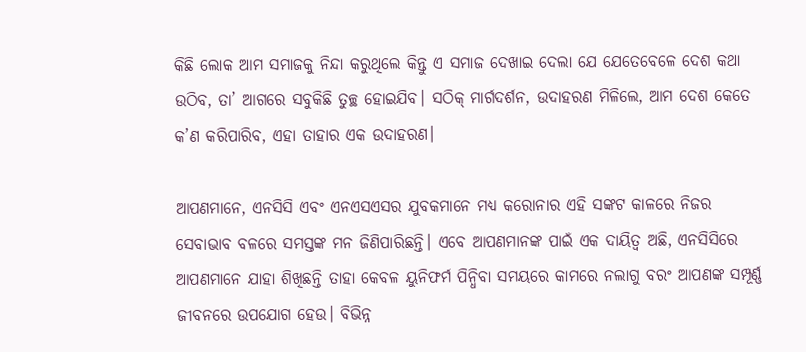କିଛି ଲୋକ ଆମ ସମାଜକୁ ନିନ୍ଦା କରୁଥିଲେ କିନ୍ତୁ ଏ ସମାଜ ଦେଖାଇ ଦେଲା ଯେ ଯେତେବେଳେ ଦେଶ କଥା ଉଠିବ, ତା’ ଆଗରେ ସବୁକିଛି ତୁଚ୍ଛ ହୋଇଯିବ। ସଠିକ୍‌ ମାର୍ଗଦର୍ଶନ, ଉଦାହରଣ ମିଳିଲେ, ଆମ ଦେଶ କେତେ କ’ଣ କରିପାରିବ, ଏହା ତାହାର ଏକ ଉଦାହରଣ।

ଆପଣମାନେ, ଏନସିସି ଏବଂ ଏନଏସଏସର ଯୁବକମାନେ ମଧ୍ୟ କରୋନାର ଏହି ସଙ୍କଟ କାଳରେ ନିଜର ସେବାଭାବ ବଳରେ ସମସ୍ତଙ୍କ ମନ ଜିଣିପାରିଛନ୍ତି। ଏବେ ଆପଣମାନଙ୍କ ପାଇଁ ଏକ ଦାୟିତ୍ୱ ଅଛି, ଏନସିସିରେ ଆପଣମାନେ ଯାହା ଶିଖିଛନ୍ତି ତାହା କେବଳ ୟୁନିଫର୍ମ ପିନ୍ଧିବା ସମୟରେ କାମରେ ନଲାଗୁ ବରଂ ଆପଣଙ୍କ ସମ୍ପୂର୍ଣ୍ଣ ଜୀବନରେ ଉପଯୋଗ ହେଉ। ବିଭିନ୍ନ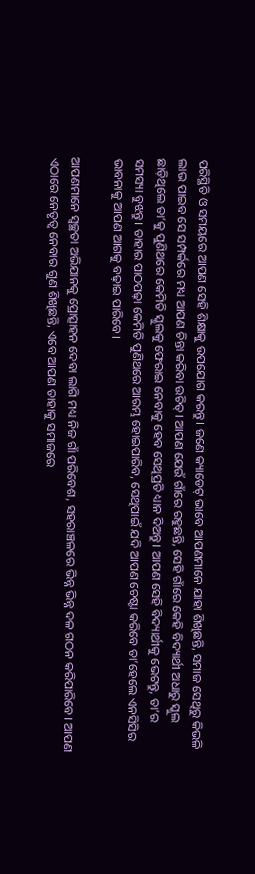ପରିସ୍ଥିତି ଓ ସମୟରେ ଆପଣ ସେହି ଶିକ୍ଷାକୁ ଉପଯୋଗ କରନ୍ତୁ। ଜଣେ କ୍ୟାଡେଟ୍‌ ଭାବେ ଆପଣମାନେ ଯାହା ଶିଖିଛନ୍ତି, ସମାଜ ସେଥିରୁ କିଭଳି ଲାଭ ପାଇବ ସେ ସମ୍ପର୍କରେ ମଧ୍ୟ ଆପଣ ଚିନ୍ତା କରିବା ଉଚିତ୍‌। ଆପଣ ଯେଉଁ ଗାଁରେ ରହୁଛନ୍ତି, ସେହି ଗାଁରେ କେହି ବିଦ୍ୟାର୍ଥୀ ଅଧାରୁ ସ୍କୁଲ ଛାଡ଼ିଥିଲେ ତା’କୁ ପୁଣିଥରେ କେମିତି ସ୍କୁଲକୁ ଫେରାଇ ନେବାକୁ ହେବ ସେଥିପ୍ରତି ଧ୍ୟାନ ଦିଅନ୍ତୁ। ଆପଣ ସେହି ବିଦ୍ୟାର୍ଥୀକୁ ଭେଟନ୍ତୁ, ତା’ର ସମସ୍ୟା ବୁଝନ୍ତୁ। ତାହାର ପାଠପଢ଼ା କେମିତି ପୁଣିଥରେ ଆରମ୍ଭ ହୋଇପାରିବ, ସେଥିପାଇଁ ଯଦି ଆପଣ ଚେଷ୍ଟା କରିବେ ତା’ହେଲେ ଏନସିସିର ଭାବନାକୁ ଆପଣ ଆଗକୁ ବଢ଼ାଇ ପାରିବେ।

ଆପଣମାନେ ସ୍ୱଚ୍ଛତା ଅଭିଯାନକୁ ପ୍ରୋତ୍ସାହନ ଦେବା ଲାଗି ମଧ୍ୟ ନିଜ ଗାଁ ପରିବେଶ, ସହରାଞ୍ଚଳରେ ଭିନ୍ନ ଭିନ୍ନ ଦଳ ଗଠନ କରିପାରିବେ। ଆପଣ ଏଠାରେ ନେତୃତ୍ୱ ନେବାର ଗୁଣ ଶିଖିଛନ୍ତି, ଏବେ ଆପଣ ତାହାକୁ ସମାଜରେ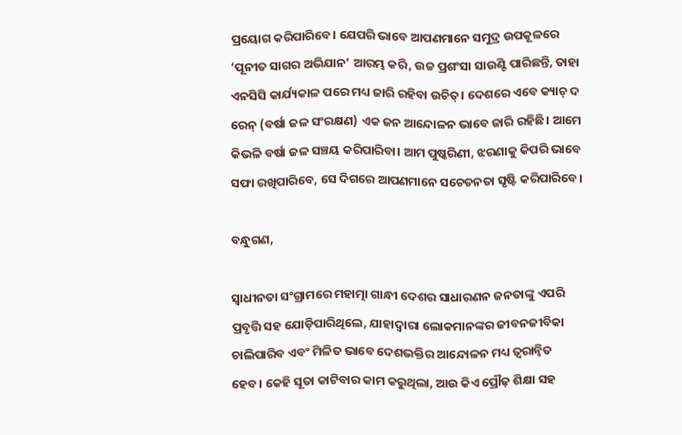ପ୍ରୟୋଗ କରିପାରିବେ। ଯେପରି ଭାବେ ଆପଣମାନେ ସମୁଦ୍ର ଉପକୂଳରେ ‘ପୂନୀତ ସାଗର ଅଭିଯାନ’ ଆରମ୍ଭ କରି, ଉଚ୍ଚ ପ୍ରଶଂସା ସାଉଣ୍ଟି ପାରିଛନ୍ତି, ତାହା ଏନସିସି କାର୍ଯ୍ୟକାଳ ପରେ ମଧ୍ୟ ଜାରି ରହିବା ଉଚିତ୍‌। ଦେଶରେ ଏବେ କ୍ୟାଚ୍‌ ଦ ରେନ୍‌ (ବର୍ଷା ଜଳ ସଂରକ୍ଷଣ) ଏକ ଜନ ଆନ୍ଦୋଳନ ଭାବେ ଜାରି ରହିଛି। ଆମେ କିଭଳି ବର୍ଷା ଜଳ ସଞ୍ଚୟ କରିପାରିବା। ଆମ ପୁଷ୍କରିଣୀ, ଝରଣାକୁ କିପରି ଭାବେ ସଫା ରଖିପାରିବେ, ସେ ଦିଗରେ ଆପଣମାନେ ସଚେତନତା ସୃଷ୍ଟି କରିପାରିବେ।

ବନ୍ଧୁଗଣ,

ସ୍ଵାଧୀନତା ସଂଗ୍ରାମରେ ମହାତ୍ମା ଗାନ୍ଧୀ ଦେଶର ସାଧାରଣନ ଜନତାଙ୍କୁ ଏପରି ପ୍ରବୃତ୍ତି ସହ ଯୋଡ଼ିପାରିଥିଲେ, ଯାହାଦ୍ୱାରା ଲୋକମାନଙ୍କର ଜୀବନଜୀବିକା ଚାଲିପାରିବ ଏବଂ ମିଳିତ ଭାବେ ଦେଶଭକ୍ତିର ଆନ୍ଦୋଳନ ମଧ୍ୟ ତ୍ୱରାନ୍ୱିତ ହେବ। କେହି ସୂତା କାଟିବାର କାମ କରୁଥିଲା, ଆଉ କିଏ ପ୍ରୌଢ଼ ଶିକ୍ଷା ସହ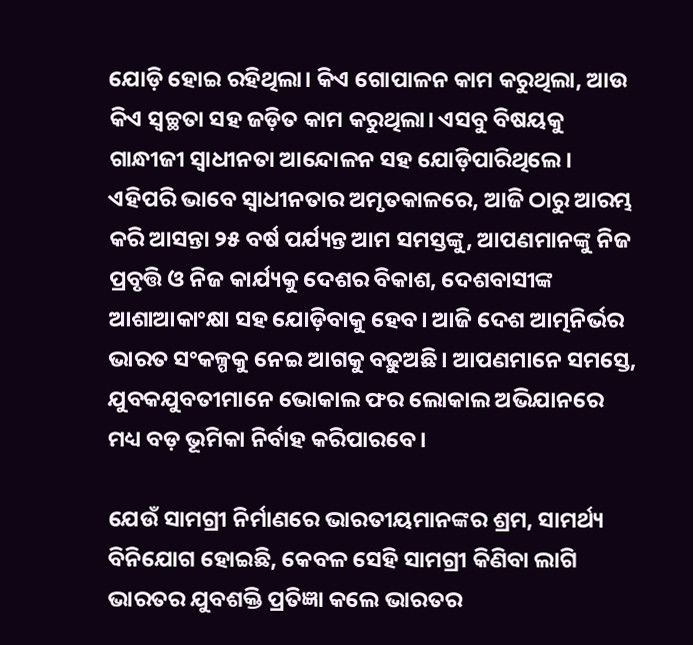ଯୋଡ଼ି ହୋଇ ରହିଥିଲା। କିଏ ଗୋପାଳନ କାମ କରୁଥିଲା, ଆଉ କିଏ ସ୍ୱଚ୍ଛତା ସହ ଜଡ଼ିତ କାମ କରୁଥିଲା। ଏସବୁ ବିଷୟକୁ ଗାନ୍ଧୀଜୀ ସ୍ଵାଧୀନତା ଆନ୍ଦୋଳନ ସହ ଯୋଡ଼ିପାରିଥିଲେ। ଏହିପରି ଭାବେ ସ୍ଵାଧୀନତାର ଅମୃତକାଳରେ, ଆଜି ଠାରୁ ଆରମ୍ଭ କରି ଆସନ୍ତା ୨୫ ବର୍ଷ ପର୍ଯ୍ୟନ୍ତ ଆମ ସମସ୍ତଙ୍କୁ, ଆପଣମାନଙ୍କୁ ନିଜ ପ୍ରବୃତ୍ତି ଓ ନିଜ କାର୍ଯ୍ୟକୁ ଦେଶର ବିକାଶ, ଦେଶବାସୀଙ୍କ ଆଶାଆକାଂକ୍ଷା ସହ ଯୋଡ଼ିବାକୁ ହେବ। ଆଜି ଦେଶ ଆତ୍ମନିର୍ଭର ଭାରତ ସଂକଳ୍ପକୁ ନେଇ ଆଗକୁ ବଢ଼ୁଅଛି। ଆପଣମାନେ ସମସ୍ତେ, ଯୁବକଯୁବତୀମାନେ ଭୋକାଲ ଫର ଲୋକାଲ ଅଭିଯାନରେ ମଧ୍ୟ ବଡ଼ ଭୂମିକା ନିର୍ବାହ କରିପାରବେ।

ଯେଉଁ ସାମଗ୍ରୀ ନିର୍ମାଣରେ ଭାରତୀୟମାନଙ୍କର ଶ୍ରମ, ସାମର୍ଥ୍ୟ ବିନିଯୋଗ ହୋଇଛି, କେବଳ ସେହି ସାମଗ୍ରୀ କିଣିବା ଲାଗି ଭାରତର ଯୁବଶକ୍ତି ପ୍ରତିଜ୍ଞା କଲେ ଭାରତର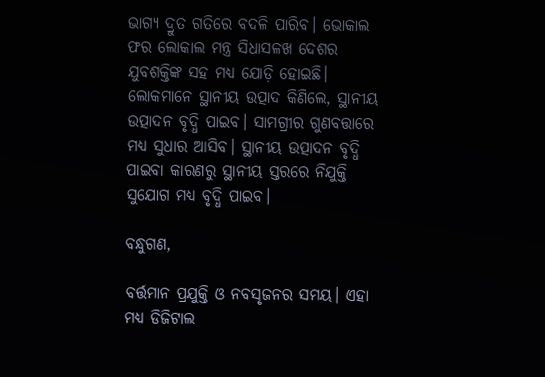ଭାଗ୍ୟ ଦ୍ରୁତ ଗତିରେ ବଦଳି ପାରିବ। ଭୋକାଲ ଫର ଲୋକାଲ ମନ୍ତ୍ର ସିଧାସଳଖ ଦେଶର ଯୁବଶକ୍ତିଙ୍କ ସହ ମଧ୍ୟ ଯୋଡ଼ି ହୋଇଛି। ଲୋକମାନେ ସ୍ଥାନୀୟ ଉତ୍ପାଦ କିଣିଲେ, ସ୍ଥାନୀୟ ଉତ୍ପାଦନ ବୃଦ୍ଧି ପାଇବ। ସାମଗ୍ରୀର ଗୁଣବତ୍ତାରେ ମଧ୍ୟ ସୁଧାର ଆସିବ। ସ୍ଥାନୀୟ ଉତ୍ପାଦନ ବୃଦ୍ଧି ପାଇବା କାରଣରୁ ସ୍ଥାନୀୟ ସ୍ତରରେ ନିଯୁକ୍ତି ସୁଯୋଗ ମଧ୍ୟ ବୃଦ୍ଧି ପାଇବ।

ବନ୍ଧୁଗଣ,

ବର୍ତ୍ତମାନ ପ୍ରଯୁକ୍ତି ଓ ନବସୃଜନର ସମୟ। ଏହା ମଧ୍ୟ ଡିଜିଟାଲ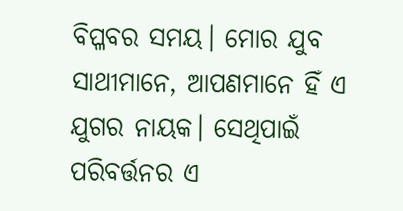ବିପ୍ଳବର ସମୟ। ମୋର ଯୁବ ସାଥୀମାନେ, ଆପଣମାନେ ହିଁ ଏ ଯୁଗର ନାୟକ। ସେଥିପାଇଁ ପରିବର୍ତ୍ତନର ଏ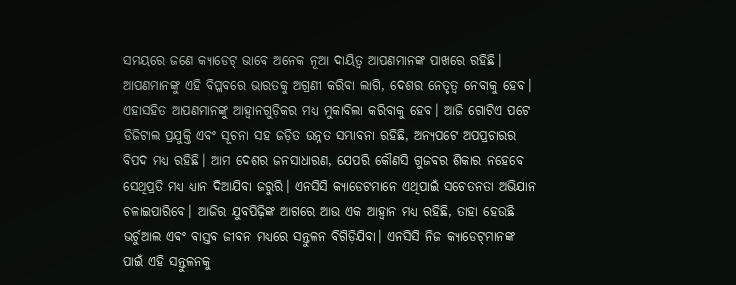ସମୟରେ ଜଣେ କ୍ୟାଡେଟ୍‌ ଭାବେ ଅନେକ ନୂଆ ଦାୟିତ୍ୱ ଆପଣମାନଙ୍କ ପାଖରେ ରହିଛି। ଆପଣମାନଙ୍କୁ ଏହି ବିପ୍ଳବରେ ଭାରତକୁ ଅଗ୍ରଣୀ କରିବା ଲାଗି, ଦେଶର ନେତୃତ୍ୱ ନେବାକୁ ହେବ। ଏହାସହିତ ଆପଣମାନଙ୍କୁ ଆହ୍ୱାନଗୁଡ଼ିକର ମଧ୍ୟ ମୁକାବିଲା କରିବାକୁ ହେବ। ଆଜି ଗୋଟିଏ ପଟେ ଡିଜିଟାଲ ପ୍ରଯୁକ୍ତି ଏବଂ ସୂଚନା ସହ ଜଡ଼ିତ ଉନ୍ନତ ସମ୍ଭାବନା ରହିଛି, ଅନ୍ୟପଟେ ଅପପ୍ରଚାରର ବିପଦ ମଧ୍ୟ ରହିଛି। ଆମ ଦେଶର ଜନସାଧାରଣ, ଯେପରି କୌଣସି ଗୁଜବର ଶିକାର ନହେବେ ସେଥିପ୍ରତି ମଧ୍ୟ ଧ୍ୟାନ ଦିଆଯିବା ଜରୁରି। ଏନସିସି କ୍ୟାଡେଟମାନେ ଏଥିପାଇଁ ସଚେତନତା ଅଭିଯାନ ଚଳାଇପାରିବେ। ଆଜିର ଯୁବପିଢ଼ିଙ୍କ ଆଗରେ ଆଉ ଏକ ଆହ୍ୱାନ ମଧ୍ୟ ରହିଛି, ତାହା ହେଉଛି ଭର୍ଚୁଆଲ ଏବଂ ବାସ୍ତବ ଜୀବନ ମଧ୍ୟରେ ସନ୍ତୁଳନ ବିଗିଡ଼ିଯିବା। ଏନସିସି ନିଜ କ୍ୟାଡେଟ୍‌ମାନଙ୍କ ପାଇଁ ଏହି ସନ୍ତୁଳନକୁ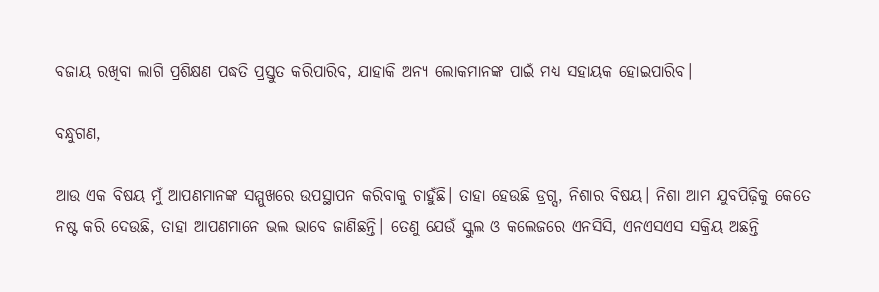ବଜାୟ ରଖିବା ଲାଗି ପ୍ରଶିକ୍ଷଣ ପଦ୍ଧତି ପ୍ରସ୍ତୁତ କରିପାରିବ, ଯାହାକି ଅନ୍ୟ ଲୋକମାନଙ୍କ ପାଇଁ ମଧ୍ୟ ସହାୟକ ହୋଇପାରିବ।

ବନ୍ଧୁଗଣ,

ଆଉ ଏକ ବିଷୟ ମୁଁ ଆପଣମାନଙ୍କ ସମ୍ମୁଖରେ ଉପସ୍ଥାପନ କରିବାକୁ ଚାହୁଁଛି। ତାହା ହେଉଛି ଡ୍ରଗ୍ସ, ନିଶାର ବିଷୟ। ନିଶା ଆମ ଯୁବପିଢ଼ିକୁ କେତେ ନଷ୍ଟ କରି ଦେଉଛି, ତାହା ଆପଣମାନେ ଭଲ ଭାବେ ଜାଣିଛନ୍ତି। ତେଣୁ ଯେଉଁ ସ୍କୁଲ ଓ କଲେଜରେ ଏନସିସି, ଏନଏସଏସ ସକ୍ରିୟ ଅଛନ୍ତି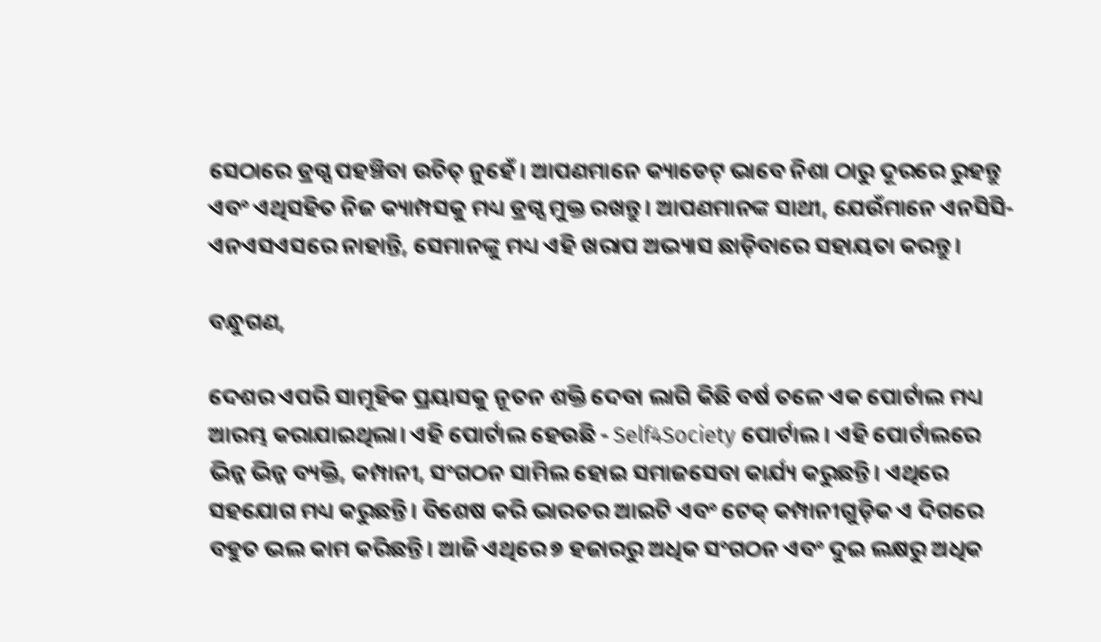ସେଠାରେ ଡ୍ରଗ୍ସ ପହଞ୍ଚିବା ଉଚିତ୍‌ ନୁହେଁ। ଆପଣମାନେ କ୍ୟାଡେଟ୍‌ ଭାବେ ନିଶା ଠାରୁ ଦୂରରେ ରୁହନ୍ତୁ ଏବଂ ଏଥିସହିତ ନିଜ କ୍ୟାମ୍ପସକୁ ମଧ୍ୟ ଡ୍ରଗ୍ସ ମୁକ୍ତ ରଖନ୍ତୁ। ଆପଣମାନଙ୍କ ସାଥୀ, ଯେଉଁମାନେ ଏନସିସି-ଏନଏସଏସରେ ନାହାନ୍ତି, ସେମାନଙ୍କୁ ମଧ୍ୟ ଏହି ଖରାପ ଅଭ୍ୟାସ ଛାଡ଼ିବାରେ ସହାୟତା କରନ୍ତୁ।

ବନ୍ଧୁଗଣ,

ଦେଶର ଏପରି ସାମୂହିକ ପ୍ରୟାସକୁ ନୂତନ ଶକ୍ତି ଦେବା ଲାଗି କିଛି ବର୍ଷ ତଳେ ଏକ ପୋର୍ଟାଲ ମଧ୍ୟ ଆରମ୍ଭ କରାଯାଇଥିଲା। ଏହି ପୋର୍ଟାଲ ହେଉଛି - Self4Society ପୋର୍ଟାଲ। ଏହି ପୋର୍ଟାଲରେ ଭିନ୍ନ ଭିନ୍ନ ବ୍ୟକ୍ତି, କମ୍ପାନୀ, ସଂଗଠନ ସାମିଲ ହୋଇ ସମାଜସେବା କାର୍ଯ୍ୟ କରୁଛନ୍ତି। ଏଥିରେ ସହଯୋଗ ମଧ୍ୟ କରୁଛନ୍ତି। ବିଶେଷ କରି ଭାରତର ଆଇଟି ଏବଂ ଟେକ୍‌ କମ୍ପାନୀଗୁଡ଼ିକ ଏ ଦିଗରେ ବହୁତ ଭଲ କାମ କରିଛନ୍ତି। ଆଜି ଏଥିରେ ୭ ହଜାରରୁ ଅଧିକ ସଂଗଠନ ଏବଂ ଦୁଇ ଲକ୍ଷରୁ ଅଧିକ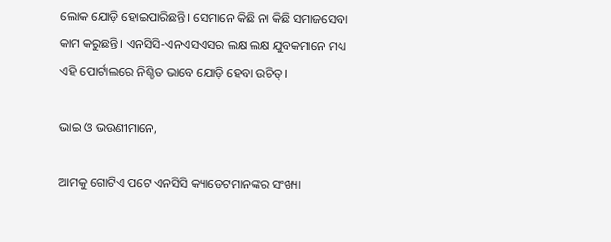ଲୋକ ଯୋଡ଼ି ହୋଇପାରିଛନ୍ତି। ସେମାନେ କିଛି ନା କିଛି ସମାଜସେବା କାମ କରୁଛନ୍ତି। ଏନସିସି-ଏନଏସଏସର ଲକ୍ଷ ଲକ୍ଷ ଯୁବକମାନେ ମଧ୍ୟ ଏହି ପୋର୍ଟାଲରେ ନିଶ୍ଚିତ ଭାବେ ଯୋଡ଼ି ହେବା ଉଚିତ୍‌।

ଭାଇ ଓ ଭଉଣୀମାନେ,

ଆମକୁ ଗୋଟିଏ ପଟେ ଏନସିସି କ୍ୟାଡେଟମାନଙ୍କର ସଂଖ୍ୟା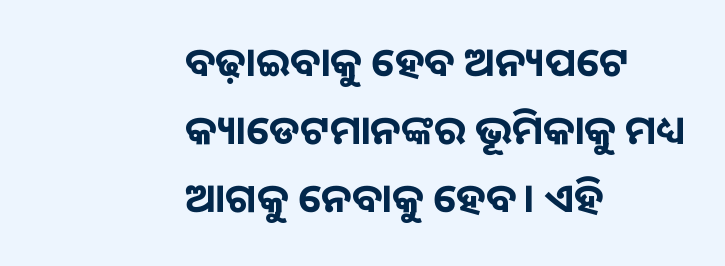ବଢ଼ାଇବାକୁ ହେବ ଅନ୍ୟପଟେ କ୍ୟାଡେଟମାନଙ୍କର ଭୂମିକାକୁ ମଧ୍ୟ ଆଗକୁ ନେବାକୁ ହେବ। ଏହି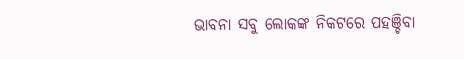ଭାବନା ସବୁ ଲୋକଙ୍କ ନିକଟରେ ପହଞ୍ଚିବା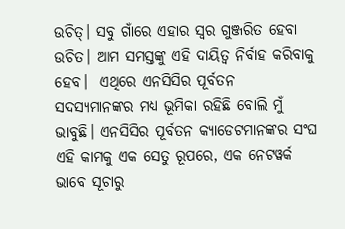ଉଚିତ୍‌। ସବୁ ଗାଁରେ ଏହାର ସ୍ୱର ଗୁଞ୍ଜରିତ ହେବା ଉଚିତ। ଆମ ସମସ୍ତଙ୍କୁ ଏହି ଦାୟିତ୍ୱ ନିର୍ବାହ କରିବାକୁ ହେବ।  ଏଥିରେ ଏନସିସିର ପୂର୍ବତନ ସଦସ୍ୟମାନଙ୍କର ମଧ୍ୟ ଭୂମିକା ରହିଛି ବୋଲି ମୁଁ ଭାବୁଛି। ଏନସିସିର ପୂର୍ବତନ କ୍ୟାଡେଟମାନଙ୍କର ସଂଘ ଏହି କାମକୁ ଏକ ସେତୁ ରୂପରେ, ଏକ ନେଟୱର୍କ ଭାବେ ସୂଚାରୁ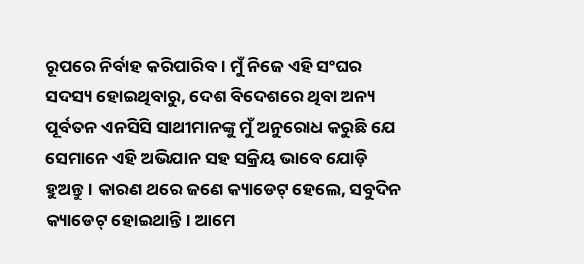ରୂପରେ ନିର୍ବାହ କରିପାରିବ। ମୁଁ ନିଜେ ଏହି ସଂଘର ସଦସ୍ୟ ହୋଇଥିବାରୁ, ଦେଶ ବିଦେଶରେ ଥିବା ଅନ୍ୟ ପୂର୍ବତନ ଏନସିସି ସାଥୀମାନଙ୍କୁ ମୁଁ ଅନୁରୋଧ କରୁଛି ଯେ ସେମାନେ ଏହି ଅଭିଯାନ ସହ ସକ୍ରିୟ ଭାବେ ଯୋଡ଼ି ହୁଅନ୍ତୁ। କାରଣ ଥରେ ଜଣେ କ୍ୟାଡେଟ୍‌ ହେଲେ, ସବୁଦିନ କ୍ୟାଡେଟ୍‌ ହୋଇଥାନ୍ତି। ଆମେ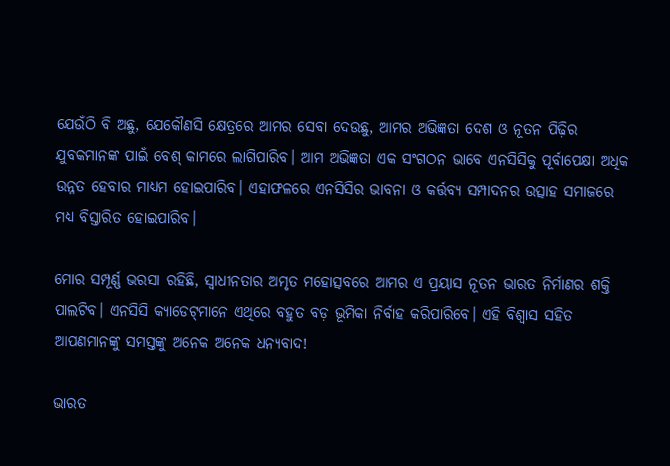ଯେଉଁଠି ବି ଅଛୁ, ଯେକୌଣସି କ୍ଷେତ୍ରରେ ଆମର ସେବା ଦେଉଛୁ, ଆମର ଅଭିଜ୍ଞତା ଦେଶ ଓ ନୂତନ ପିଢ଼ିର ଯୁବକମାନଙ୍କ ପାଇଁ ବେଶ୍‌ କାମରେ ଲାଗିପାରିବ। ଆମ ଅଭିଜ୍ଞତା ଏକ ସଂଗଠନ ଭାବେ ଏନସିସିକୁ ପୂର୍ବାପେକ୍ଷା ଅଧିକ ଉନ୍ନତ ହେବାର ମାଧ୍ୟମ ହୋଇପାରିବ। ଏହାଫଳରେ ଏନସିସିର ଭାବନା ଓ କର୍ତ୍ତବ୍ୟ ସମ୍ପାଦନର ଉତ୍ସାହ ସମାଜରେ ମଧ୍ୟ ବିସ୍ତାରିତ ହୋଇପାରିବ।

ମୋର ସମ୍ପୂର୍ଣ୍ଣ ଭରସା ରହିଛି, ସ୍ଵାଧୀନତାର ଅମୃତ ମହୋତ୍ସବରେ ଆମର ଏ ପ୍ରୟାସ ନୂତନ ଭାରତ ନିର୍ମାଣର ଶକ୍ତି ପାଲଟିବ। ଏନସିସି କ୍ୟାଡେଟ୍‌ମାନେ ଏଥିରେ ବହୁତ ବଡ଼ ଭୂମିକା ନିର୍ବାହ କରିପାରିବେ। ଏହି ବିଶ୍ଵାସ ସହିତ ଆପଣମାନଙ୍କୁ ସମସ୍ତଙ୍କୁ ଅନେକ ଅନେକ ଧନ୍ୟବାଦ!

ଭାରତ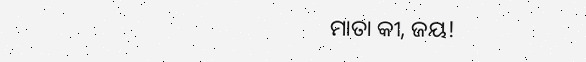ମାତା କୀ, ଜୟ!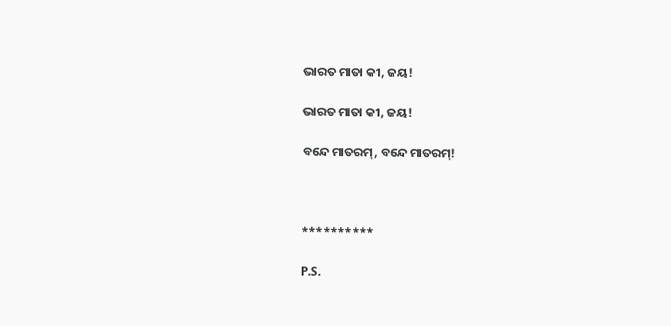ଭାରତ ମାତା କୀ, ଜୟ!

ଭାରତ ମାତା କୀ, ଜୟ!

ବନ୍ଦେ ମାତରମ୍‌, ବନ୍ଦେ ମାତରମ୍‌!



**********

P.S.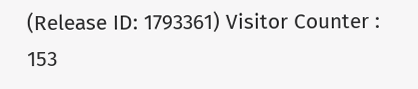(Release ID: 1793361) Visitor Counter : 153